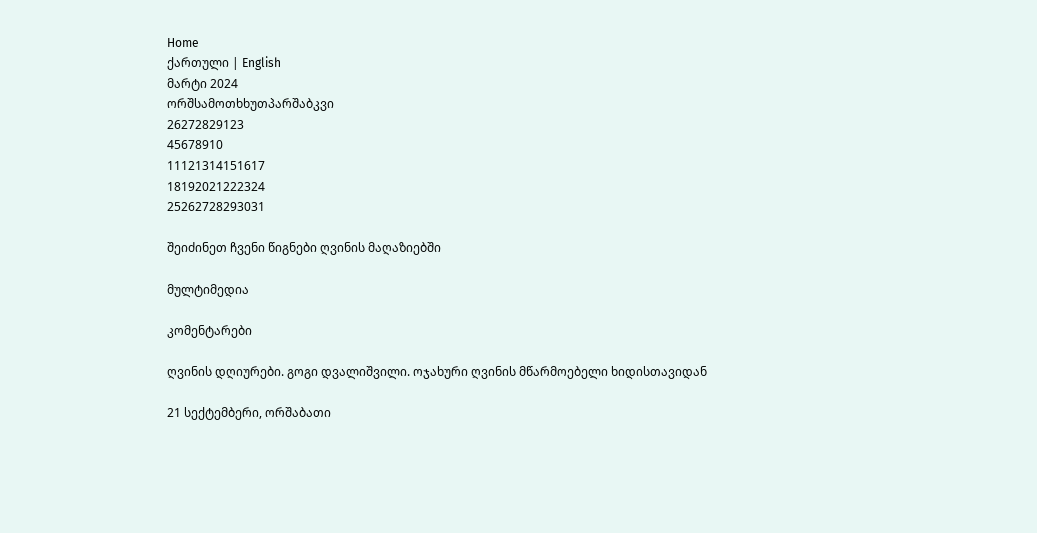Home
ქართული | English
მარტი 2024
ორშსამოთხხუთპარშაბკვი
26272829123
45678910
11121314151617
18192021222324
25262728293031

შეიძინეთ ჩვენი წიგნები ღვინის მაღაზიებში

მულტიმედია

კომენტარები

ღვინის დღიურები. გოგი დვალიშვილი. ოჯახური ღვინის მწარმოებელი ხიდისთავიდან

21 სექტემბერი, ორშაბათი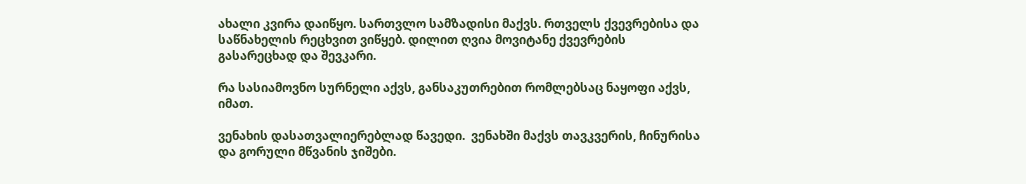ახალი კვირა დაიწყო. სართვლო სამზადისი მაქვს. რთველს ქვევრებისა და საწნახელის რეცხვით ვიწყებ. დილით ღვია მოვიტანე ქვევრების გასარეცხად და შევკარი.

რა სასიამოვნო სურნელი აქვს, განსაკუთრებით რომლებსაც ნაყოფი აქვს, იმათ.

ვენახის დასათვალიერებლად წავედი.  ვენახში მაქვს თავკვერის, ჩინურისა და გორული მწვანის ჯიშები.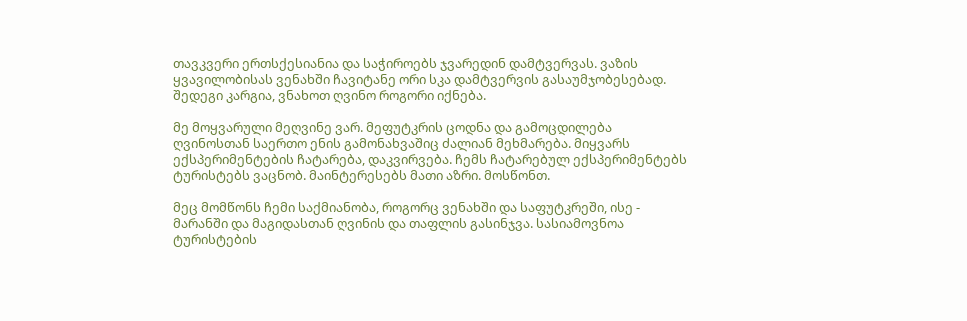თავკვერი ერთსქესიანია და საჭიროებს ჯვარედინ დამტვერვას. ვაზის ყვავილობისას ვენახში ჩავიტანე ორი სკა დამტვერვის გასაუმჯობესებად. შედეგი კარგია, ვნახოთ ღვინო როგორი იქნება.

მე მოყვარული მეღვინე ვარ. მეფუტკრის ცოდნა და გამოცდილება ღვინოსთან საერთო ენის გამონახვაშიც ძალიან მეხმარება. მიყვარს ექსპერიმენტების ჩატარება, დაკვირვება. ჩემს ჩატარებულ ექსპერიმენტებს ტურისტებს ვაცნობ. მაინტერესებს მათი აზრი. მოსწონთ.

მეც მომწონს ჩემი საქმიანობა, როგორც ვენახში და საფუტკრეში, ისე - მარანში და მაგიდასთან ღვინის და თაფლის გასინჯვა. სასიამოვნოა ტურისტების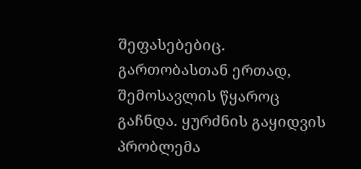შეფასებებიც. გართობასთან ერთად, შემოსავლის წყაროც გაჩნდა. ყურძნის გაყიდვის პრობლემა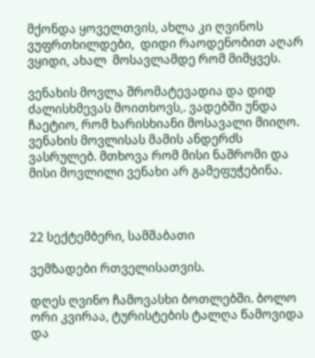მქონდა ყოველთვის, ახლა კი ღვინოს ვუფრთხილდები,  დიდი რაოდენობით აღარ ვყიდი, ახალ  მოსავლამდე რომ მიმყვეს.

ვენახის მოვლა შრომატევადია და დიდ ძალისხმევას მოითხოვს,. ვადებში უნდა ჩაეტიო, რომ ხარისხიანი მოსავალი მიიღო. ვენახის მოვლისას მამის ანდერძს ვასრულებ. მთხოვა რომ მისი ნაშრომი და მისი მოვლილი ვენახი არ გამეფუჭებინა.



22 სექტემბერი, სამშაბათი

ვემზადები რთველისათვის.

დღეს ღვინო ჩამოვასხი ბოთლებში. ბოლო ორი კვირაა, ტურისტების ტალღა წამოვიდა და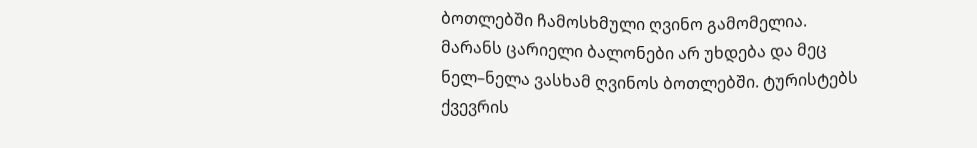ბოთლებში ჩამოსხმული ღვინო გამომელია. მარანს ცარიელი ბალონები არ უხდება და მეც ნელ–ნელა ვასხამ ღვინოს ბოთლებში. ტურისტებს ქვევრის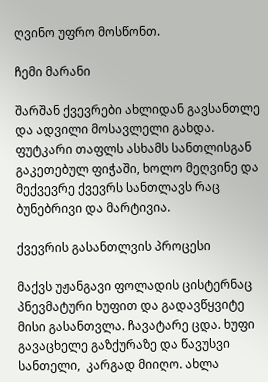ღვინო უფრო მოსწონთ.

ჩემი მარანი

შარშან ქვევრები ახლიდან გავსანთლე და ადვილი მოსავლელი გახდა.  ფუტკარი თაფლს ასხამს სანთლისგან გაკეთებულ ფიჭაში, ხოლო მეღვინე და მექვევრე ქვევრს სანთლავს რაც ბუნებრივი და მარტივია.

ქვევრის გასანთლვის პროცესი

მაქვს უჟანგავი ფოლადის ცისტერნაც პნევმატური ხუფით და გადავწყვიტე მისი გასანთვლა. ჩავატარე ცდა. ხუფი გავაცხელე გაზქურაზე და წავუსვი სანთელი,  კარგად მიიღო. ახლა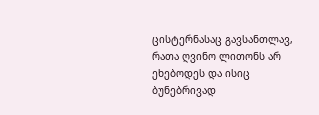ცისტერნასაც გავსანთლავ, რათა ღვინო ლითონს არ ეხებოდეს და ისიც ბუნებრივად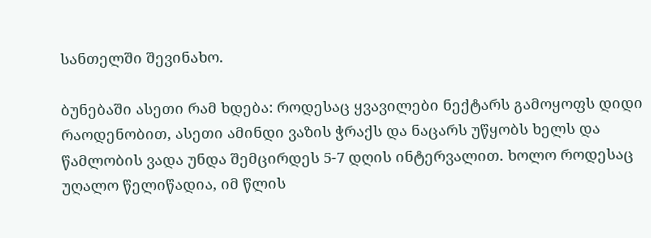სანთელში შევინახო.

ბუნებაში ასეთი რამ ხდება: როდესაც ყვავილები ნექტარს გამოყოფს დიდი რაოდენობით, ასეთი ამინდი ვაზის ჭრაქს და ნაცარს უწყობს ხელს და წამლობის ვადა უნდა შემცირდეს 5-7 დღის ინტერვალით. ხოლო როდესაც უღალო წელიწადია, იმ წლის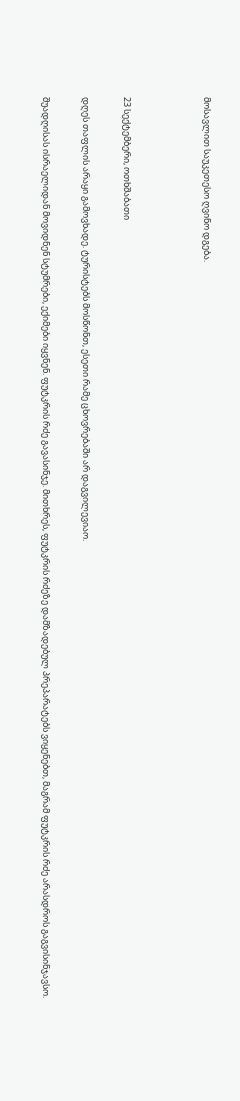მოსავლით საუკეთესო ღვინო დგება.



23 სექტემბერი, ოთხშაბათი

დღეს თაფლის არაყი გამოვხადე. ტურისტებს მოსწონთ, ესეთი რამე ცხოვრებაში არ დაგვილევიაო.

შუადღისას ისრაელიდან მოვიდნენ სტუმრები, ექიმები იყვნენ. ფუტკრის რძე გავასინჯე. მითხრეს, ფუტკრის რძეზე დამზადებულ პრეპარატებს ვიყენებთ, მაგრამ ფუტკრის რძე არასდროს გაგვისინჯავსო.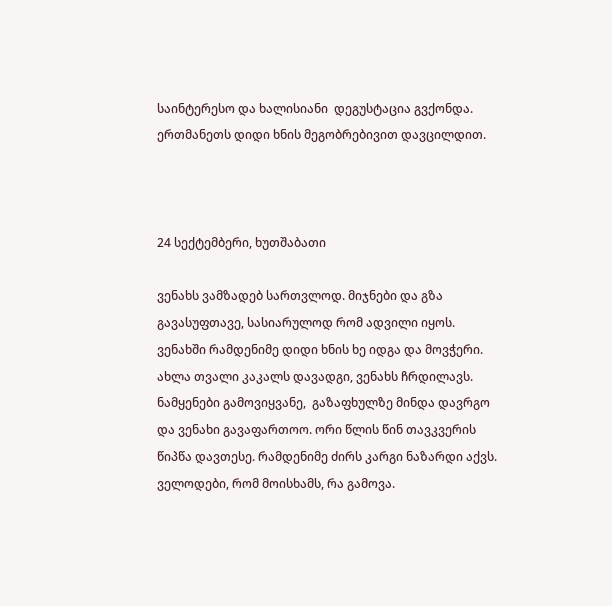საინტერესო და ხალისიანი  დეგუსტაცია გვქონდა. ერთმანეთს დიდი ხნის მეგობრებივით დავცილდით.



24 სექტემბერი, ხუთშაბათი

ვენახს ვამზადებ სართვლოდ. მიჯნები და გზა გავასუფთავე, სასიარულოდ რომ ადვილი იყოს. ვენახში რამდენიმე დიდი ხნის ხე იდგა და მოვჭერი. ახლა თვალი კაკალს დავადგი, ვენახს ჩრდილავს.  ნამყენები გამოვიყვანე,  გაზაფხულზე მინდა დავრგო და ვენახი გავაფართოო. ორი წლის წინ თავკვერის წიპწა დავთესე. რამდენიმე ძირს კარგი ნაზარდი აქვს. ველოდები, რომ მოისხამს, რა გამოვა.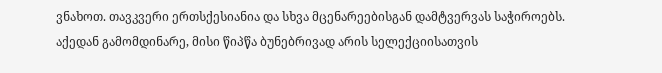ვნახოთ. თავკვერი ერთსქესიანია და სხვა მცენარეებისგან დამტვერვას საჭიროებს. აქედან გამომდინარე, მისი წიპწა ბუნებრივად არის სელექციისათვის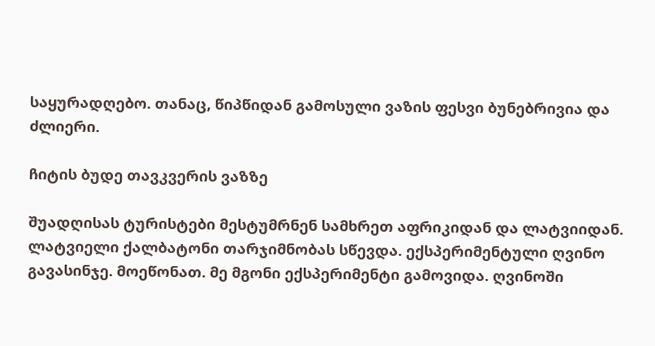საყურადღებო. თანაც, წიპწიდან გამოსული ვაზის ფესვი ბუნებრივია და ძლიერი.

ჩიტის ბუდე თავკვერის ვაზზე

შუადღისას ტურისტები მესტუმრნენ სამხრეთ აფრიკიდან და ლატვიიდან. ლატვიელი ქალბატონი თარჯიმნობას სწევდა. ექსპერიმენტული ღვინო გავასინჯე. მოეწონათ. მე მგონი ექსპერიმენტი გამოვიდა. ღვინოში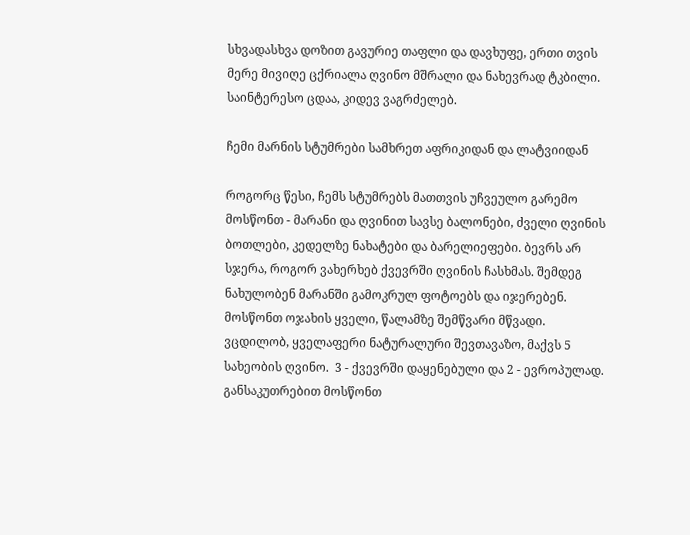სხვადასხვა დოზით გავურიე თაფლი და დავხუფე, ერთი თვის მერე მივიღე ცქრიალა ღვინო მშრალი და ნახევრად ტკბილი. საინტერესო ცდაა, კიდევ ვაგრძელებ.

ჩემი მარნის სტუმრები სამხრეთ აფრიკიდან და ლატვიიდან

როგორც წესი, ჩემს სტუმრებს მათთვის უჩვეულო გარემო მოსწონთ - მარანი და ღვინით სავსე ბალონები, ძველი ღვინის ბოთლები, კედელზე ნახატები და ბარელიეფები. ბევრს არ სჯერა, როგორ ვახერხებ ქვევრში ღვინის ჩასხმას. შემდეგ ნახულობენ მარანში გამოკრულ ფოტოებს და იჯერებენ. მოსწონთ ოჯახის ყველი, წალამზე შემწვარი მწვადი. ვცდილობ, ყველაფერი ნატურალური შევთავაზო, მაქვს 5 სახეობის ღვინო.  3 - ქვევრში დაყენებული და 2 - ევროპულად. განსაკუთრებით მოსწონთ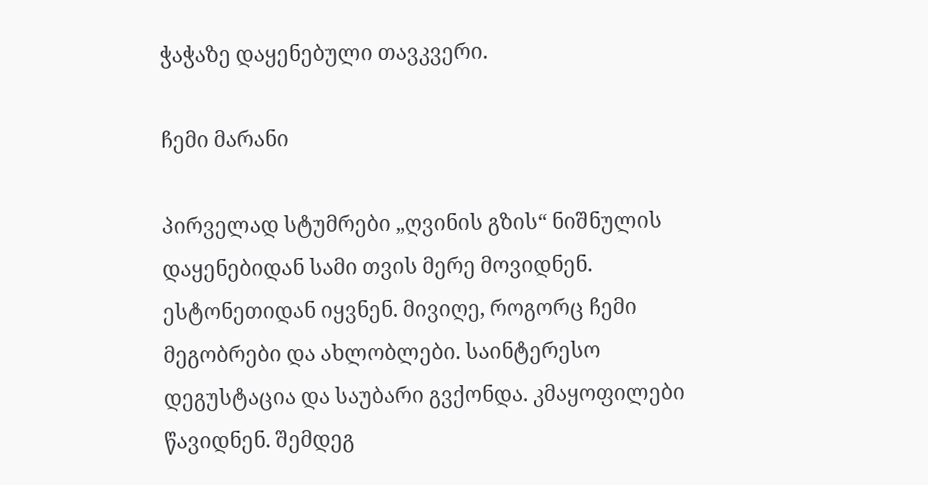ჭაჭაზე დაყენებული თავკვერი.

ჩემი მარანი

პირველად სტუმრები „ღვინის გზის“ ნიშნულის დაყენებიდან სამი თვის მერე მოვიდნენ. ესტონეთიდან იყვნენ. მივიღე, როგორც ჩემი მეგობრები და ახლობლები. საინტერესო დეგუსტაცია და საუბარი გვქონდა. კმაყოფილები წავიდნენ. შემდეგ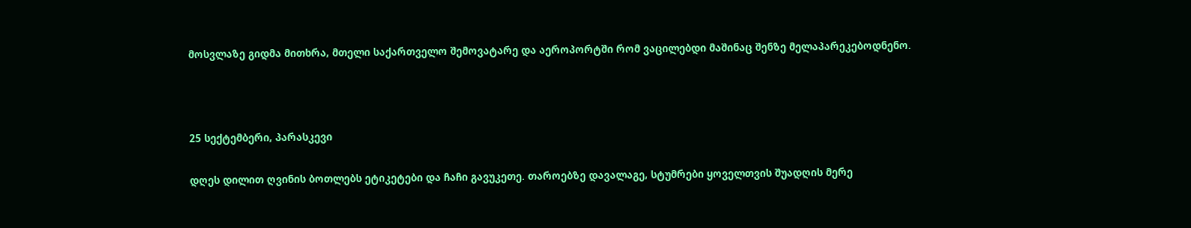მოსვლაზე გიდმა მითხრა, მთელი საქართველო შემოვატარე და აეროპორტში რომ ვაცილებდი მაშინაც შენზე მელაპარეკებოდნენო.



25 სექტემბერი, პარასკევი

დღეს დილით ღვინის ბოთლებს ეტიკეტები და ჩაჩი გავუკეთე. თაროებზე დავალაგე, სტუმრები ყოველთვის შუადღის მერე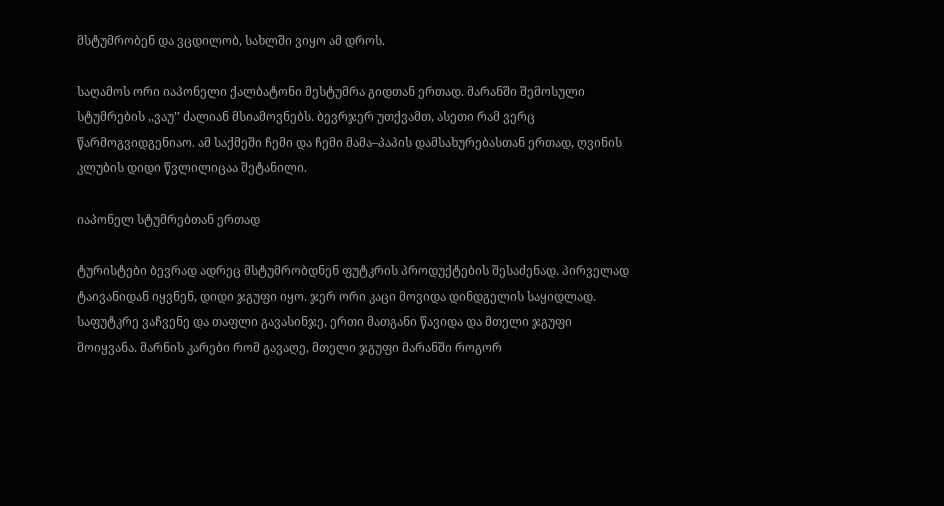მსტუმრობენ და ვცდილობ, სახლში ვიყო ამ დროს.

საღამოს ორი იაპონელი ქალბატონი მესტუმრა გიდთან ერთად. მარანში შემოსული სტუმრების ,,ვაუ’’ ძალიან მსიამოვნებს. ბევრჯერ უთქვამთ, ასეთი რამ ვერც წარმოგვიდგენიაო. ამ საქმეში ჩემი და ჩემი მამა–პაპის დამსახურებასთან ერთად, ღვინის კლუბის დიდი წვლილიცაა შეტანილი.

იაპონელ სტუმრებთან ერთად

ტურისტები ბევრად ადრეც მსტუმრობდნენ ფუტკრის პროდუქტების შესაძენად. პირველად ტაივანიდან იყვნენ, დიდი ჯგუფი იყო. ჯერ ორი კაცი მოვიდა დინდგელის საყიდლად. საფუტკრე ვაჩვენე და თაფლი გავასინჯე, ერთი მათგანი წავიდა და მთელი ჯგუფი მოიყვანა. მარნის კარები რომ გავაღე, მთელი ჯგუფი მარანში როგორ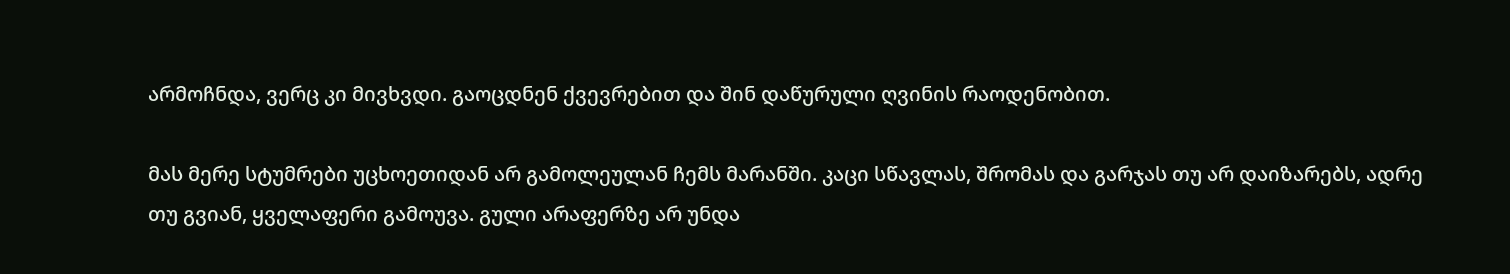არმოჩნდა, ვერც კი მივხვდი. გაოცდნენ ქვევრებით და შინ დაწურული ღვინის რაოდენობით.

მას მერე სტუმრები უცხოეთიდან არ გამოლეულან ჩემს მარანში. კაცი სწავლას, შრომას და გარჯას თუ არ დაიზარებს, ადრე თუ გვიან, ყველაფერი გამოუვა. გული არაფერზე არ უნდა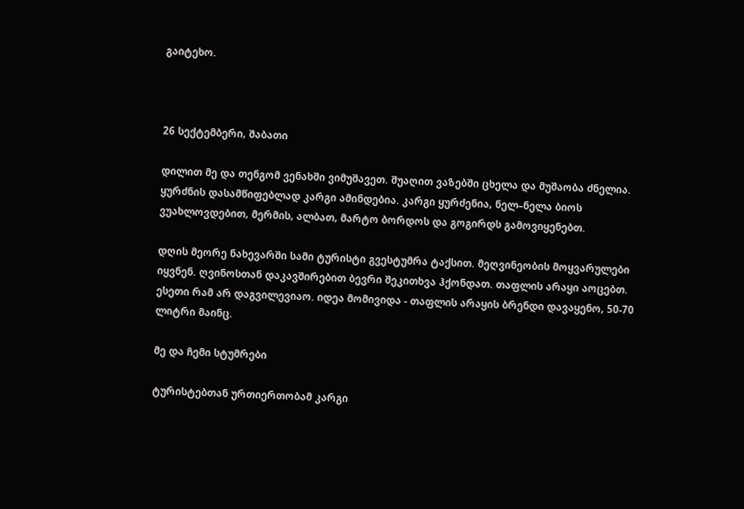გაიტეხო.



26 სექტემბერი, შაბათი

დილით მე და თენგომ ვენახში ვიმუშავეთ. შუაღით ვაზებში ცხელა და მუშაობა ძნელია. ყურძნის დასამწიფებლად კარგი ამინდებია. კარგი ყურძენია, ნელ–ნელა ბიოს ვუახლოვდებით, მერმის, ალბათ, მარტო ბორდოს და გოგირდს გამოვიყენებთ.

დღის მეორე ნახევარში სამი ტურისტი გვესტუმრა ტაქსით. მეღვინეობის მოყვარულები იყვნენ. ღვინოსთან დაკავშირებით ბევრი შეკითხვა ჰქონდათ. თაფლის არაყი აოცებთ. ესეთი რამ არ დაგვილევიაო. იდეა მომივიდა - თაფლის არაყის ბრენდი დავაყენო, 50-70 ლიტრი მაინც.

მე და ჩემი სტუმრები

ტურისტებთან ურთიერთობამ კარგი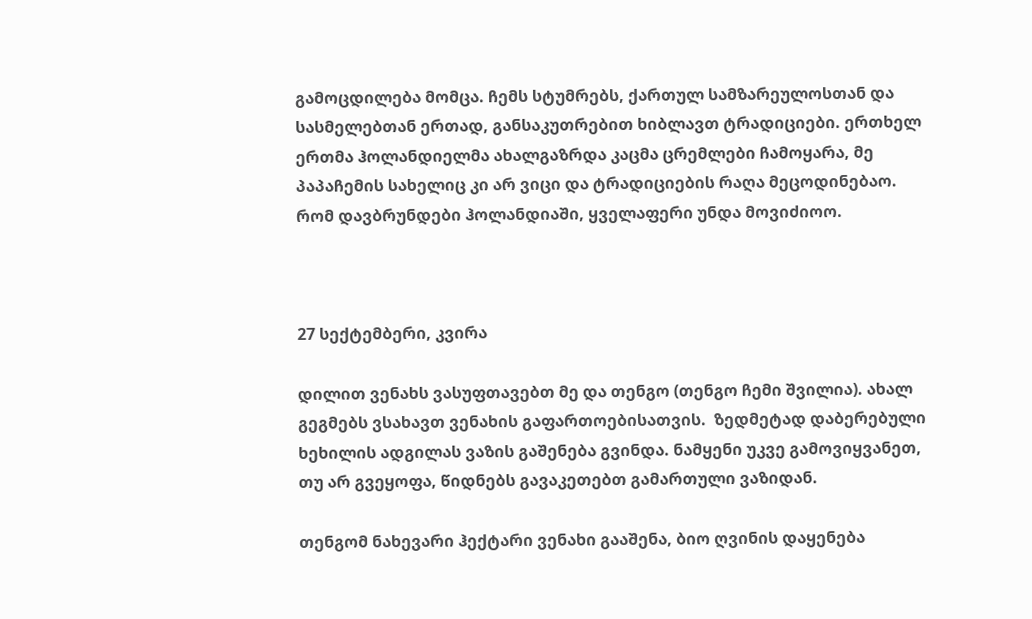გამოცდილება მომცა. ჩემს სტუმრებს, ქართულ სამზარეულოსთან და სასმელებთან ერთად, განსაკუთრებით ხიბლავთ ტრადიციები. ერთხელ ერთმა ჰოლანდიელმა ახალგაზრდა კაცმა ცრემლები ჩამოყარა, მე პაპაჩემის სახელიც კი არ ვიცი და ტრადიციების რაღა მეცოდინებაო. რომ დავბრუნდები ჰოლანდიაში, ყველაფერი უნდა მოვიძიოო.



27 სექტემბერი, კვირა

დილით ვენახს ვასუფთავებთ მე და თენგო (თენგო ჩემი შვილია). ახალ გეგმებს ვსახავთ ვენახის გაფართოებისათვის.  ზედმეტად დაბერებული ხეხილის ადგილას ვაზის გაშენება გვინდა. ნამყენი უკვე გამოვიყვანეთ, თუ არ გვეყოფა, წიდნებს გავაკეთებთ გამართული ვაზიდან.

თენგომ ნახევარი ჰექტარი ვენახი გააშენა, ბიო ღვინის დაყენება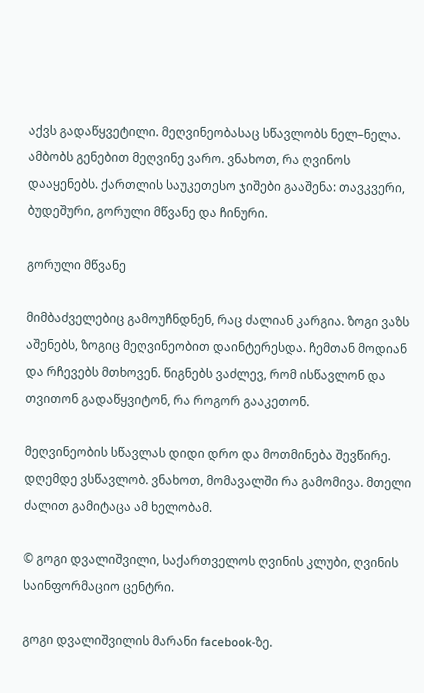აქვს გადაწყვეტილი. მეღვინეობასაც სწავლობს ნელ–ნელა. ამბობს გენებით მეღვინე ვარო. ვნახოთ, რა ღვინოს დააყენებს. ქართლის საუკეთესო ჯიშები გააშენა: თავკვერი, ბუდეშური, გორული მწვანე და ჩინური.

გორული მწვანე

მიმბაძველებიც გამოუჩნდნენ, რაც ძალიან კარგია. ზოგი ვაზს აშენებს, ზოგიც მეღვინეობით დაინტერესდა. ჩემთან მოდიან და რჩევებს მთხოვენ. წიგნებს ვაძლევ, რომ ისწავლონ და თვითონ გადაწყვიტონ, რა როგორ გააკეთონ.

მეღვინეობის სწავლას დიდი დრო და მოთმინება შევწირე. დღემდე ვსწავლობ. ვნახოთ, მომავალში რა გამომივა. მთელი ძალით გამიტაცა ამ ხელობამ.

© გოგი დვალიშვილი, საქართველოს ღვინის კლუბი, ღვინის საინფორმაციო ცენტრი.

გოგი დვალიშვილის მარანი facebook-ზე.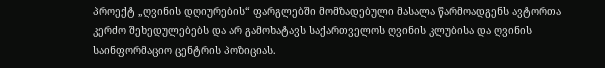პროექტ „ღვინის დღიურების“ ფარგლებში მომზადებული მასალა წარმოადგენს ავტორთა კერძო შეხედულებებს და არ გამოხატავს საქართველოს ღვინის კლუბისა და ღვინის საინფორმაციო ცენტრის პოზიციას.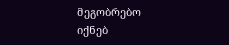მეგობრებო იქნებ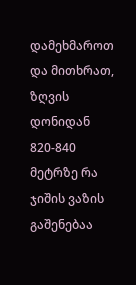დამეხმაროთ და მითხრათ, ზღვის დონიდან 820-840 მეტრზე რა ჯიშის ვაზის გაშენებაა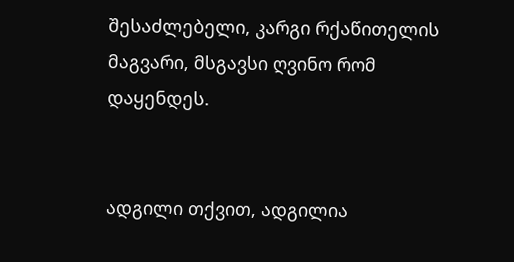შესაძლებელი, კარგი რქაწითელის მაგვარი, მსგავსი ღვინო რომ დაყენდეს.


ადგილი თქვით, ადგილია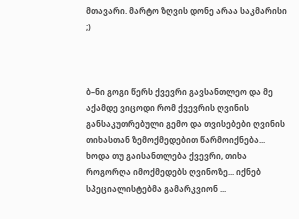მთავარი. მარტო ზღვის დონე არაა საკმარისი ;)



ბ–ნი გოგი წერს ქვევრი გავსანთლეო და მე აქამდე ვიცოდი რომ ქვევრის ღვინის განსაკუთრებული გემო და თვისებები ღვინის თიხასთან ზემოქმედებით წარმოიქნება... ხოდა თუ გაისანთლება ქვევრი, თიხა როგორღა იმოქმედებს ღვინოზე... იქნებ სპეციალისტებმა გამარკვიონ ...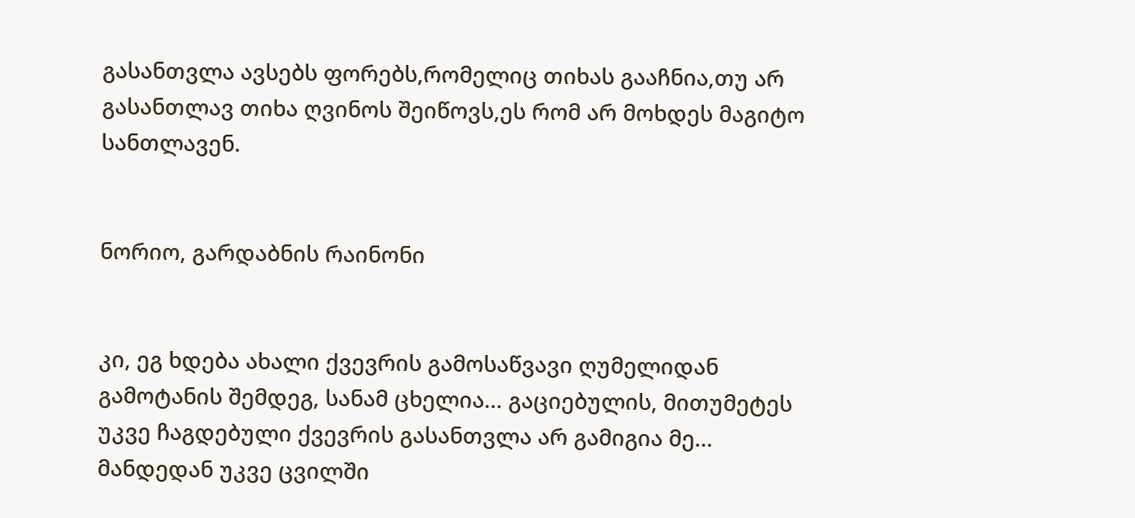გასანთვლა ავსებს ფორებს,რომელიც თიხას გააჩნია,თუ არ გასანთლავ თიხა ღვინოს შეიწოვს,ეს რომ არ მოხდეს მაგიტო სანთლავენ.


ნორიო, გარდაბნის რაინონი


კი, ეგ ხდება ახალი ქვევრის გამოსაწვავი ღუმელიდან გამოტანის შემდეგ, სანამ ცხელია... გაციებულის, მითუმეტეს უკვე ჩაგდებული ქვევრის გასანთვლა არ გამიგია მე... მანდედან უკვე ცვილში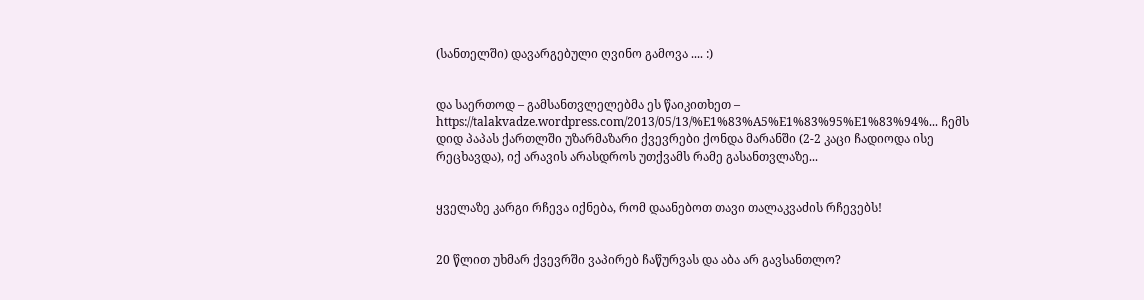(სანთელში) დავარგებული ღვინო გამოვა .... :)


და საერთოდ – გამსანთვლელებმა ეს წაიკითხეთ – https://talakvadze.wordpress.com/2013/05/13/%E1%83%A5%E1%83%95%E1%83%94%... ჩემს დიდ პაპას ქართლში უზარმაზარი ქვევრები ქონდა მარანში (2-2 კაცი ჩადიოდა ისე რეცხავდა), იქ არავის არასდროს უთქვამს რამე გასანთვლაზე...


ყველაზე კარგი რჩევა იქნება, რომ დაანებოთ თავი თალაკვაძის რჩევებს!


20 წლით უხმარ ქვევრში ვაპირებ ჩაწურვას და აბა არ გავსანთლო?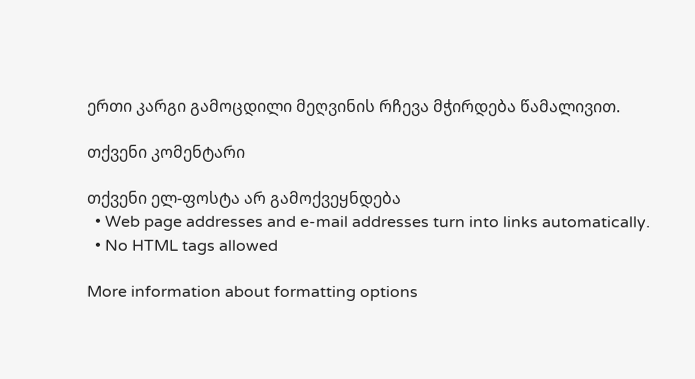ერთი კარგი გამოცდილი მეღვინის რჩევა მჭირდება წამალივით.

თქვენი კომენტარი

თქვენი ელ-ფოსტა არ გამოქვეყნდება
  • Web page addresses and e-mail addresses turn into links automatically.
  • No HTML tags allowed

More information about formatting options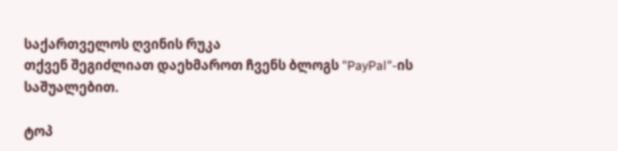საქართველოს ღვინის რუკა
თქვენ შეგიძლიათ დაეხმაროთ ჩვენს ბლოგს "PayPal"-ის საშუალებით.

ტოპ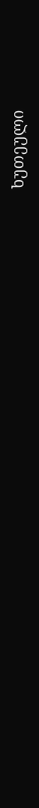ხუთეული